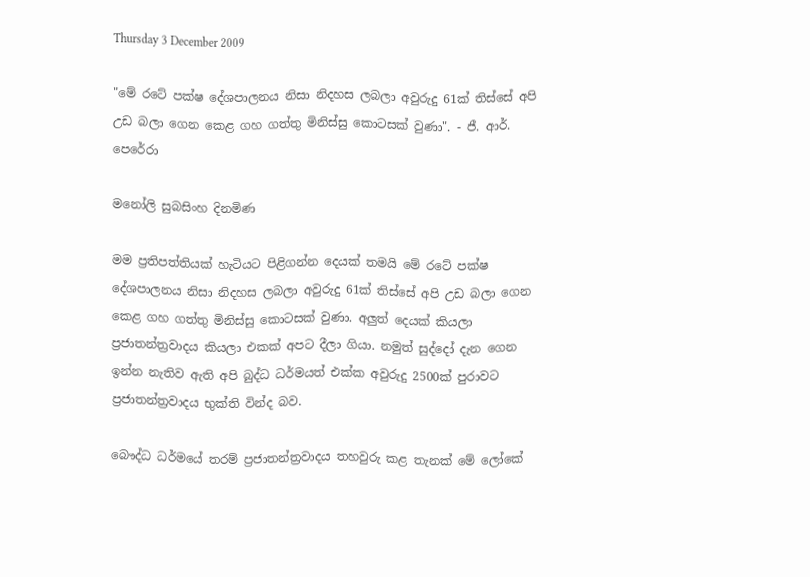Thursday 3 December 2009

"මේ රටේ පක්ෂ දේශපාලනය නිසා නිදහස ලබලා අවුරුදු 61ක් තිස්සේ අපි උඩ බලා ගෙන කෙළ ගහ ගත්තු මිනිස්සු කොටසක් වුණා". - ජී. ආර්. පෙරේරා

මනෝලි සුබසිංහ දිනමිණ

මම ප්‍රතිපත්තියක් හැටියට පිළිගන්න දෙයක් තමයි මේ රටේ පක්ෂ දේශපාලනය නිසා නිදහස ලබලා අවුරුදු 61ක් තිස්සේ අපි උඩ බලා ගෙන කෙළ ගහ ගත්තු මිනිස්සු කොටසක් වුණා. අලුත් දෙයක් කියලා ප්‍රජාතන්ත්‍රවාදය කියලා එකක් අපට දීලා ගියා. නමුත් සුද්දෝ දැන ගෙන ඉන්න නැතිව ඇති අපි බුද්ධ ධර්මයත් එක්ක අවුරුදු 2500ක් පුරාවට ප්‍රජාතන්ත්‍රවාදය භුක්ති වින්ද බව.

බෞද්ධ ධර්මයේ තරම් ප්‍රජාතන්ත්‍රවාදය තහවුරු කළ තැනක් මේ ලෝකේ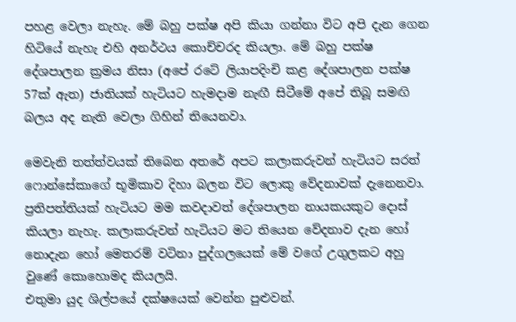පහළ වෙලා නැහැ. මේ බහු පක්ෂ අපි කියා ගන්නා විට අපි දැන ගෙන හිටියේ නැහැ එහි අනර්ථය කොච්චරද කියලා. මේ බහු පක්ෂ දේශපාලන ක්‍රමය නිසා (අපේ රටේ ලියාපදිංචි කළ දේශපාලන පක්ෂ 57ක් ඇත) ජාතියක් හැටියට හැමදාම නැඟී සිටීමේ අපේ තිබූ සමඟි බලය අද නැති වෙලා ගිහින් තියෙනවා.

මෙවැනි තත්ත්වයක් තිබෙන අතරේ අපට කලාකරුවන් හැටියට සරත් ෆොන්සේකාගේ භූමිකාව දිහා බලන විට ලොකු වේදනාවක් දැනෙනවා. ප්‍රතිපත්තියක් හැටියට මම කවදාවත් දේශපාලන නායකයකුට දොස් කියලා නැහැ. කලාකරුවන් හැටියට මට තියෙන වේදනාව දැන හෝ නොදැන හෝ මෙතරම් වටිනා පුද්ගලයෙක් මේ වගේ උගුලකට අහු වුණේ කොහොමද කියලයි.
එතුමා යුද ශිල්පයේ දක්ෂයෙක් වෙන්න පුළුවන්.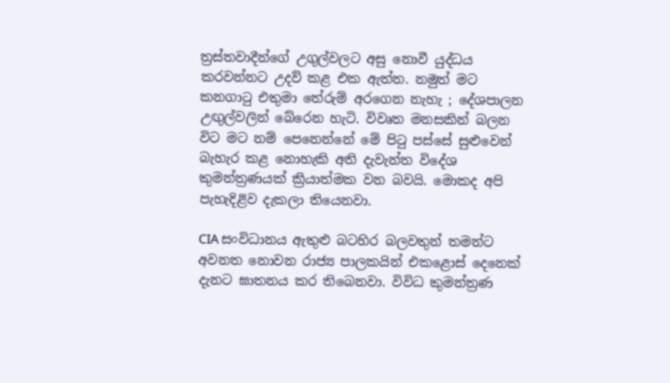ත්‍රස්තවාදීන්ගේ උගුල්වලට අසු නොවී යුද්ධය කරවන්නට උදව් කළ එක ඇත්ත. නමුත් මට කනගාටු එතුමා තේරුම් අරගෙන නැහැ ; දේශපාලන උඟුල්වලින් බේරෙන හැටි. විවෘත මනසකින් බලන විට මට නම් පෙනෙන්නේ මේ පිටු පස්සේ සුළුවෙන් බැහැර කළ නොහැකි අති දැවැන්ත විදේශ කුමන්ත්‍රණයක් ක්‍රියාත්මක වන බවයි. මොකද අපි පැහැදිළිව දැකලා තියෙනවා.

CIA සංවිධානය ඇතුළු බටහිර බලවතුන් තමන්ට අවනත නොවන රාජ්‍ය පාලකයින් එකළොස් දෙනෙක් දැනට ඝාතනය කර තිබෙනවා. විවිධ කුමන්ත්‍රණ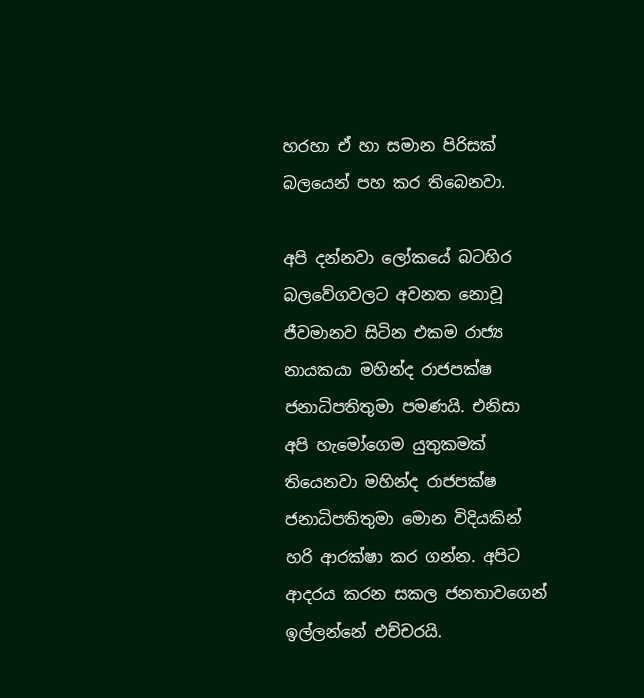හරහා ඒ හා සමාන පිරිසක් බලයෙන් පහ කර තිබෙනවා.

අපි දන්නවා ලෝකයේ බටහිර බලවේගවලට අවනත නොවූ ජීවමානව සිටින එකම රාජ්‍ය නායකයා මහින්ද රාජපක්ෂ ජනාධිපතිතුමා පමණයි. එනිසා අපි හැමෝගෙම යුතුකමක් තියෙනවා මහින්ද රාජපක්ෂ ජනාධිපතිතුමා මොන විදියකින් හරි ආරක්ෂා කර ගන්න. අපිට ආදරය කරන සකල ජනතාවගෙන් ඉල්ලන්නේ එච්චරයි.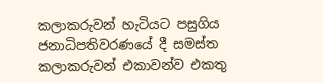කලාකරුවන් හැටියට පසුගිය ජනාධිපතිවරණයේ දී සමස්ත කලාකරුවන් එකාවන්ව එකතු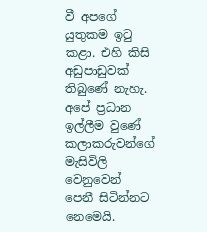වී අපගේ යුතුකම ඉටු කළා. එහි කිසි අඩුපාඩුවක් තිබුණේ නැහැ. අපේ ප්‍රධාන ඉල්ලීම වුණේ කලාකරුවන්ගේ මැසිවිලි වෙනුවෙන් පෙනී සිටින්නට නෙමෙයි.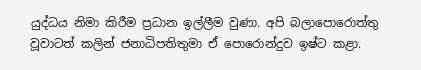යුද්ධය නිමා කිරීම ප්‍රධාන ඉල්ලීම වුණා. අපි බලාපොරොත්තු වූවාටත් කලින් ජනාධිපතිතුමා ඒ පොරොන්දුව ඉෂ්ට කළා.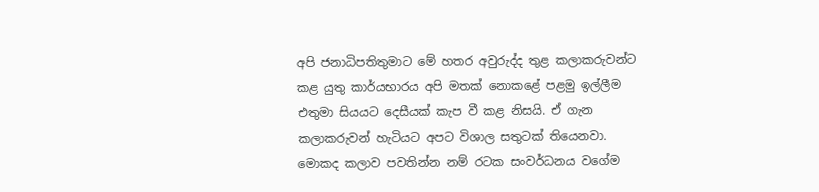අපි ජනාධිපතිතුමාට මේ හතර අවුරුද්ද තුළ කලාකරුවන්ට කළ යුතු කාර්යභාරය අපි මතක් නොකළේ පළමු ඉල්ලීම එතුමා සියයට දෙසීයක් කැප වී කළ නිසයි. ඒ ගැන කලාකරුවන් හැටියට අපට විශාල සතුටක් තියෙනවා. මොකද කලාව පවතින්න නම් රටක සංවර්ධනය වගේම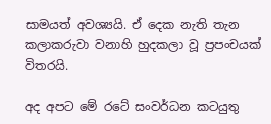සාමයත් අවශ්‍යයි. ඒ දෙක නැති තැන කලාකරුවා වනාහි හුදකලා වූ ප්‍රපංචයක් විතරයි.

අද අපට මේ රටේ සංවර්ධන කටයුතු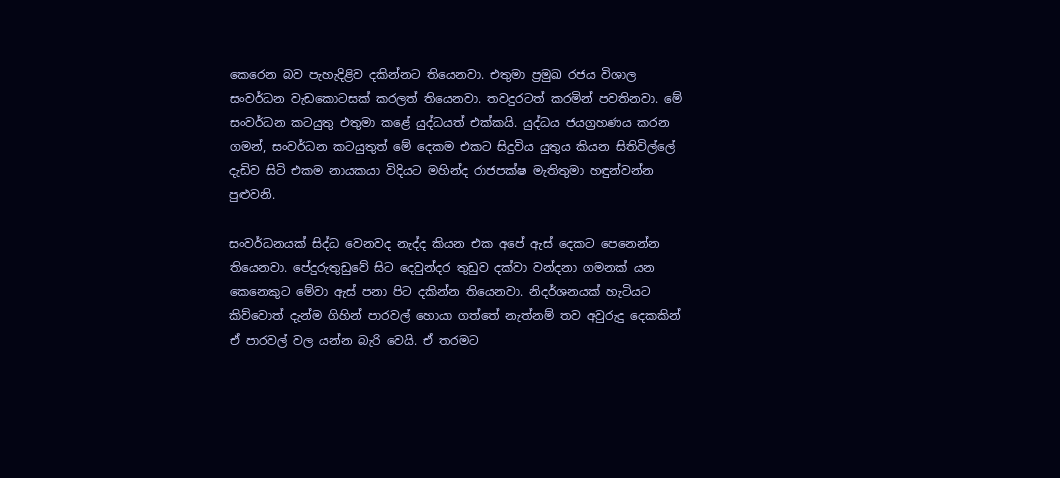කෙරෙන බව පැහැදිළිව දකින්නට තියෙනවා. එතුමා ප්‍රමුඛ රජය විශාල සංවර්ධන වැඩකොටසක් කරලත් තියෙනවා. තවදුරටත් කරමින් පවතිනවා. මේ සංවර්ධන කටයුතු එතුමා කළේ යුද්ධයත් එක්කයි. යුද්ධය ජයග්‍රහණය කරන ගමන්, සංවර්ධන කටයුතුත් මේ දෙකම එකට සිදුවිය යුතුය කියන සිතිවිල්ලේ දැඩිව සිටි එකම නායකයා විදියට මහින්ද රාජපක්ෂ මැතිතුමා හඳුන්වන්න පුළුවනි.

සංවර්ධනයක් සිද්ධ වෙනවද නැද්ද කියන එක අපේ ඇස් දෙකට පෙනෙන්න තියෙනවා. පේදුරුතුඩුවේ සිට දෙවුන්දර තුඩුව දක්වා වන්දනා ගමනක් යන කෙනෙකුට මේවා ඇස් පනා පිට දකින්න තියෙනවා. නිදර්ශනයක් හැටියට කිව්වොත් දැන්ම ගිහින් පාරවල් හොයා ගත්තේ නැත්නම් තව අවුරුදු දෙකකින් ඒ පාරවල් වල යන්න බැරි වෙයි. ඒ තරමට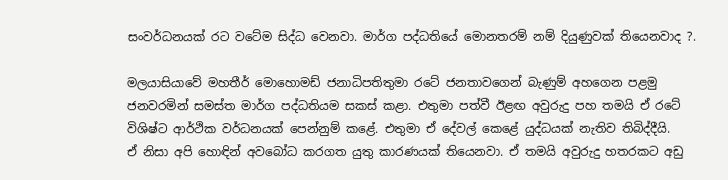සංවර්ධනයක් රට වටේම සිද්ධ වෙනවා. මාර්ග පද්ධතියේ මොනතරම් නම් දියුණුවක් තියෙනවාද ?.

මලයාසියාවේ මහතීර් මොහොමඩ් ජනාධිපතිතුමා රටේ ජනතාවගෙන් බැණුම් අහගෙන පළමු ජනවරමින් සමස්ත මාර්ග පද්ධතියම සකස් කළා. එතුමා පත්වී ඊළඟ අවුරුදු පහ තමයි ඒ රටේ විශිෂ්ට ආර්ථික වර්ධනයක් පෙන්නුම් කළේ. එතුමා ඒ දේවල් කෙළේ යුද්ධයක් නැතිව තිබිද්දීයි.
ඒ නිසා අපි හොඳින් අවබෝධ කරගත යුතු කාරණයක් තියෙනවා. ඒ තමයි අවුරුදු හතරකට අඩු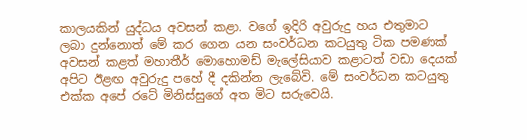කාලයකින් යුද්ධය අවසන් කළා. වගේ ඉදිරි අවුරුදු හය එතුමාට ලබා දුන්නොත් මේ කර ගෙන යන සංවර්ධන කටයුතු ටික පමණක් අවසන් කළත් මහාතීර් මොහොමඩ් මැලේසියාව කළාටත් වඩා දෙයක් අපිට ඊළඟ අවුරුදු පහේ දී දකින්න ලැබේවි. මේ සංවර්ධන කටයුතු එක්ක අපේ රටේ මිනිස්සුගේ අත මිට සරුවෙයි.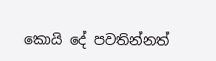කොයි දේ පවතින්නත්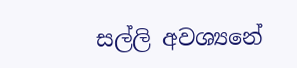සල්ලි අවශ්‍යනේ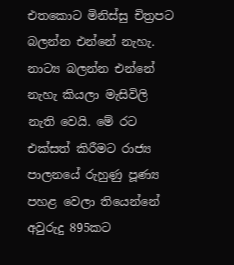එතකොට මිනිස්සු චිත්‍රපට බලන්න එන්නේ නැහැ. නාට්‍ය බලන්න එන්නේ නැහැ කියලා මැසිවිලි නැති වෙයි. මේ රට එක්සත් කිරීමට රාජ්‍ය පාලනයේ රුහුණු පූණ්‍ය පහළ වෙලා තියෙන්නේ අවුරුදු 895කට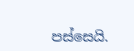පස්සෙයි.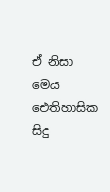ඒ නිසා මෙය ඓතිහාසික සිදු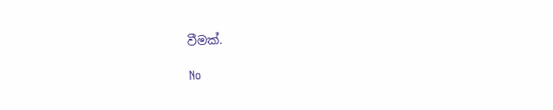වීමක්.

No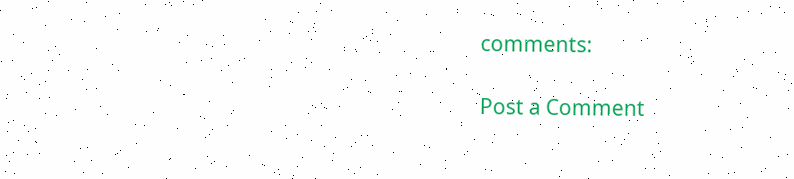comments:

Post a Comment